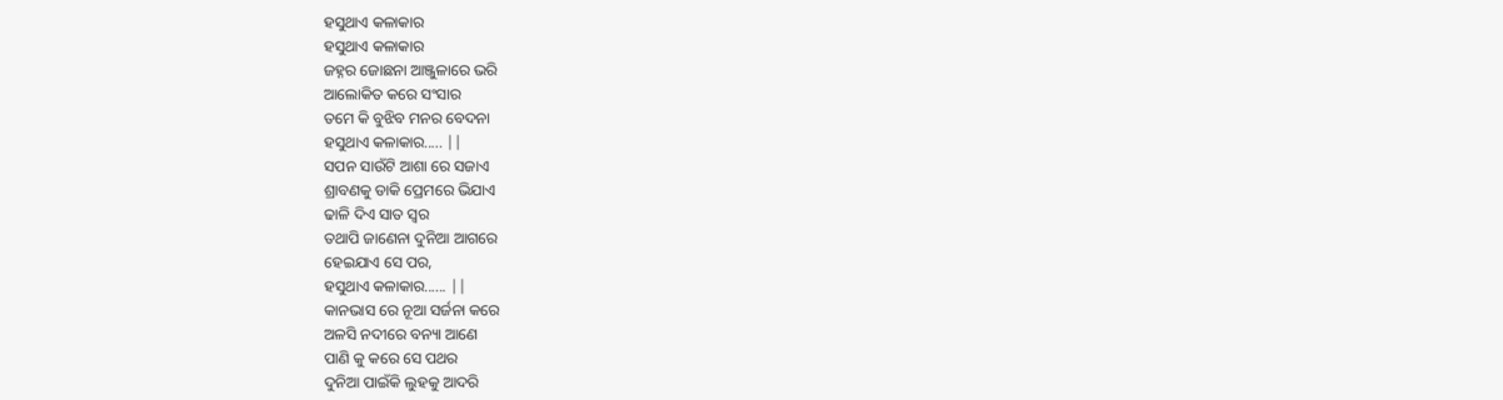ହସୁଥାଏ କଳାକାର
ହସୁଥାଏ କଳାକାର
ଜହ୍ନର ଜୋଛନା ଆଞ୍ଜୁଳାରେ ଭରି
ଆଲୋକିତ କରେ ସଂସାର
ତମେ କି ବୁଝିବ ମନର ବେଦନା
ହସୁଥାଏ କଳାକାର..... ||
ସପନ ସାଉଁଟି ଆଶା ରେ ସଜାଏ
ଶ୍ରାବଣକୁ ଡାକି ପ୍ରେମରେ ଭିଯାଏ
ଢାଳି ଦିଏ ସାତ ସ୍ୱର
ତଥାପି ଜାଣେନା ଦୁନିଆ ଆଗରେ
ହେଇଯାଏ ସେ ପର,
ହସୁଥାଏ କଳାକାର...... ||
କାନଭାସ ରେ ନୂଆ ସର୍ଜନା କରେ
ଅଳସି ନଦୀରେ ବନ୍ୟା ଆଣେ
ପାଣି କୁ କରେ ସେ ପଥର
ଦୁନିଆ ପାଇଁକି ଲୁହକୁ ଆଦରି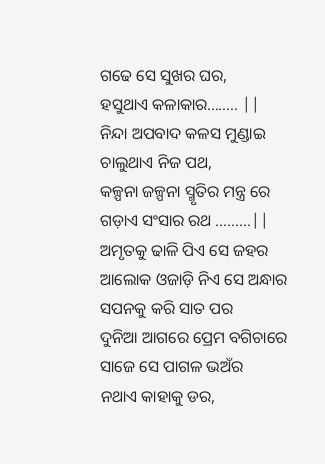ଗଢେ ସେ ସୁଖର ଘର,
ହସୁଥାଏ କଳାକାର........ ||
ନିନ୍ଦା ଅପବାଦ କଳସ ମୁଣ୍ଡାଇ
ଚାଲୁଥାଏ ନିଜ ପଥ,
କଳ୍ପନା ଜଳ୍ପନା ସ୍ମୃତିର ମନ୍ତ୍ର ରେ
ଗଡ଼ାଏ ସଂସାର ରଥ ………||
ଅମୃତକୁ ଢାଳି ପିଏ ସେ ଜହର
ଆଲୋକ ଓଜାଡ଼ି ନିଏ ସେ ଅନ୍ଧାର
ସପନକୁ କରି ସାତ ପର
ଦୁନିଆ ଆଗରେ ପ୍ରେମ ବଗିଚାରେ
ସାଜେ ସେ ପାଗଳ ଭଅଁର
ନଥାଏ କାହାକୁ ଡର,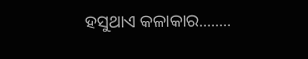ହସୁଥାଏ କଳାକାର........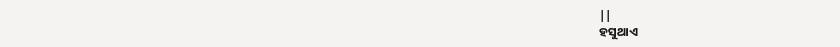||
ହସୁଥାଏ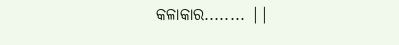କଳାକାର........ ||